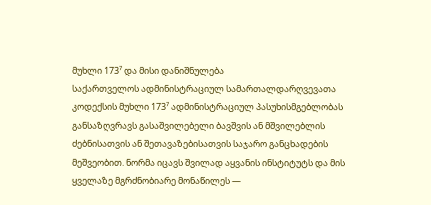მუხლი 173⁷ და მისი დანიშნულება
საქართველოს ადმინისტრაციულ სამართალდარღვევათა კოდექსის მუხლი 173⁷ ადმინისტრაციულ პასუხისმგებლობას განსაზღვრავს გასაშვილებელი ბავშვის ან მშვილებლის ძებნისათვის ან შეთავაზებისათვის საჯარო განცხადების მეშვეობით. ნორმა იცავს შვილად აყვანის ინსტიტუტს და მის ყველაზე მგრძნობიარე მონაწილეს —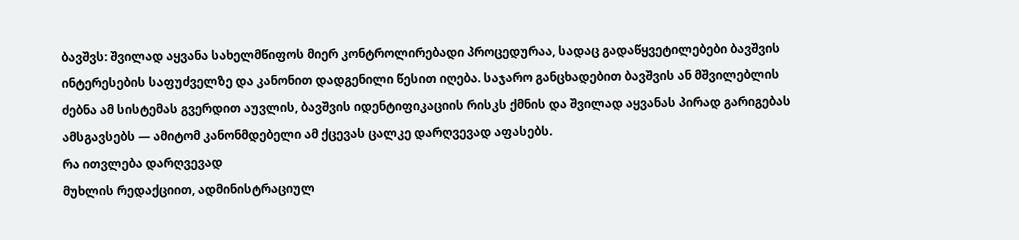ბავშვს: შვილად აყვანა სახელმწიფოს მიერ კონტროლირებადი პროცედურაა, სადაც გადაწყვეტილებები ბავშვის ინტერესების საფუძველზე და კანონით დადგენილი წესით იღება. საჯარო განცხადებით ბავშვის ან მშვილებლის ძებნა ამ სისტემას გვერდით აუვლის, ბავშვის იდენტიფიკაციის რისკს ქმნის და შვილად აყვანას პირად გარიგებას ამსგავსებს — ამიტომ კანონმდებელი ამ ქცევას ცალკე დარღვევად აფასებს.
რა ითვლება დარღვევად
მუხლის რედაქციით, ადმინისტრაციულ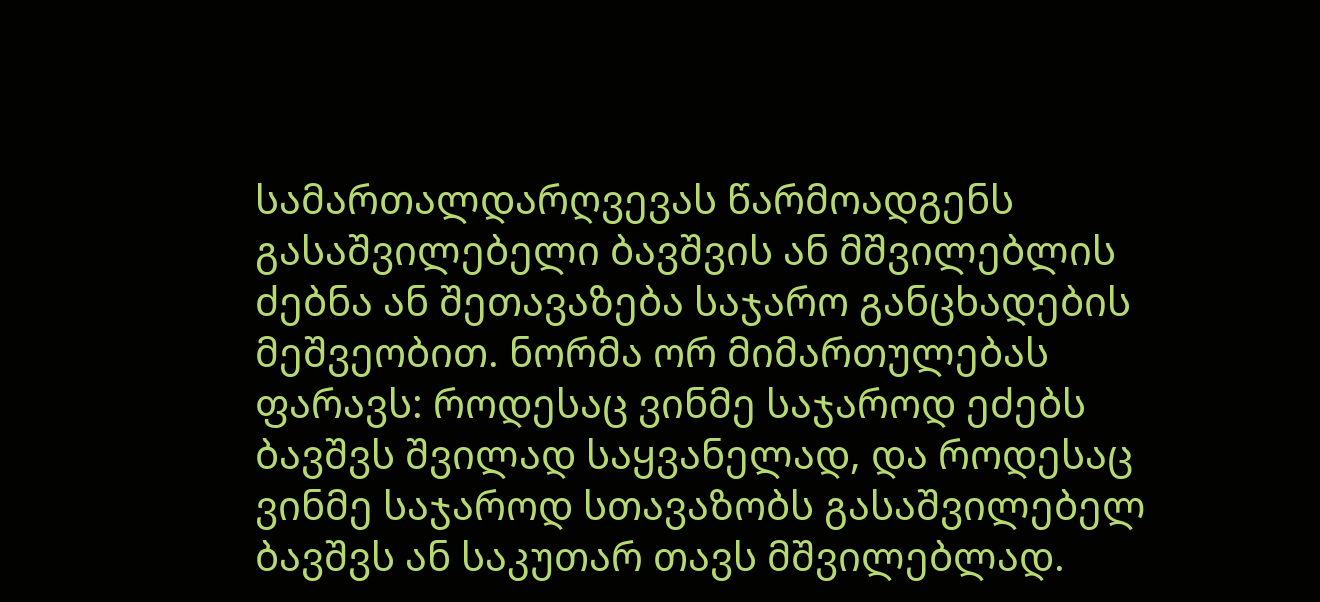სამართალდარღვევას წარმოადგენს გასაშვილებელი ბავშვის ან მშვილებლის ძებნა ან შეთავაზება საჯარო განცხადების მეშვეობით. ნორმა ორ მიმართულებას ფარავს: როდესაც ვინმე საჯაროდ ეძებს ბავშვს შვილად საყვანელად, და როდესაც ვინმე საჯაროდ სთავაზობს გასაშვილებელ ბავშვს ან საკუთარ თავს მშვილებლად.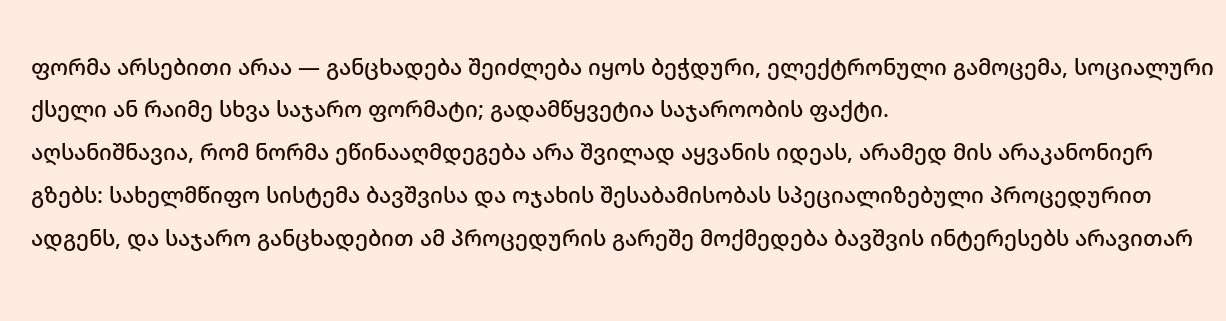ფორმა არსებითი არაა — განცხადება შეიძლება იყოს ბეჭდური, ელექტრონული გამოცემა, სოციალური ქსელი ან რაიმე სხვა საჯარო ფორმატი; გადამწყვეტია საჯაროობის ფაქტი.
აღსანიშნავია, რომ ნორმა ეწინააღმდეგება არა შვილად აყვანის იდეას, არამედ მის არაკანონიერ გზებს: სახელმწიფო სისტემა ბავშვისა და ოჯახის შესაბამისობას სპეციალიზებული პროცედურით ადგენს, და საჯარო განცხადებით ამ პროცედურის გარეშე მოქმედება ბავშვის ინტერესებს არავითარ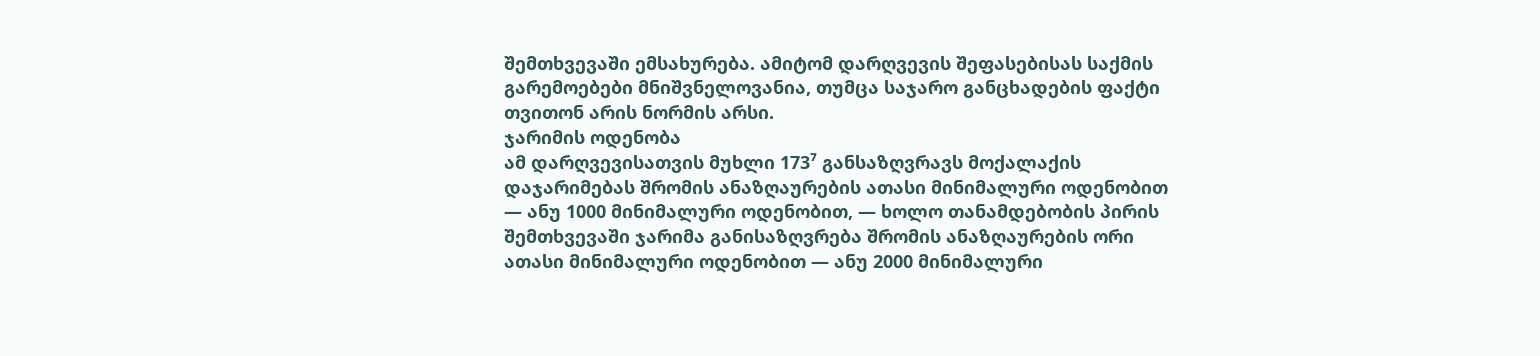შემთხვევაში ემსახურება. ამიტომ დარღვევის შეფასებისას საქმის გარემოებები მნიშვნელოვანია, თუმცა საჯარო განცხადების ფაქტი თვითონ არის ნორმის არსი.
ჯარიმის ოდენობა
ამ დარღვევისათვის მუხლი 173⁷ განსაზღვრავს მოქალაქის დაჯარიმებას შრომის ანაზღაურების ათასი მინიმალური ოდენობით — ანუ 1000 მინიმალური ოდენობით, — ხოლო თანამდებობის პირის შემთხვევაში ჯარიმა განისაზღვრება შრომის ანაზღაურების ორი ათასი მინიმალური ოდენობით — ანუ 2000 მინიმალური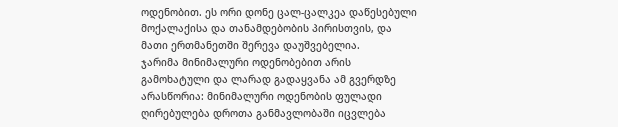ოდენობით. ეს ორი დონე ცალ-ცალკეა დაწესებული მოქალაქისა და თანამდებობის პირისთვის, და მათი ერთმანეთში შერევა დაუშვებელია.
ჯარიმა მინიმალური ოდენობებით არის გამოხატული და ლარად გადაყვანა ამ გვერდზე არასწორია: მინიმალური ოდენობის ფულადი ღირებულება დროთა განმავლობაში იცვლება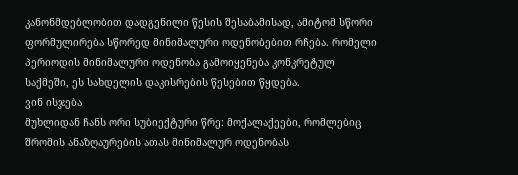კანონმდებლობით დადგენილი წესის შესაბამისად, ამიტომ სწორი ფორმულირება სწორედ მინიმალური ოდენობებით რჩება. რომელი პერიოდის მინიმალური ოდენობა გამოიყენება კონკრეტულ საქმეში, ეს სახდელის დაკისრების წესებით წყდება.
ვინ ისჯება
მუხლიდან ჩანს ორი სუბიექტური წრე: მოქალაქეები, რომლებიც შრომის ანაზღაურების ათას მინიმალურ ოდენობას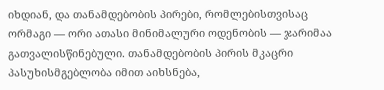იხდიან, და თანამდებობის პირები, რომლებისთვისაც ორმაგი — ორი ათასი მინიმალური ოდენობის — ჯარიმაა გათვალისწინებული. თანამდებობის პირის მკაცრი პასუხისმგებლობა იმით აიხსნება,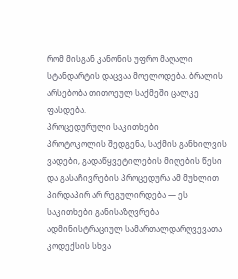რომ მისგან კანონის უფრო მაღალი სტანდარტის დაცვაა მოელოდება. ბრალის არსებობა თითოეულ საქმეში ცალკე ფასდება.
პროცედურული საკითხები
პროტოკოლის შედგენა, საქმის განხილვის ვადები, გადაწყვეტილების მიღების წესი და გასაჩივრების პროცედურა ამ მუხლით პირდაპირ არ რეგულირდება — ეს საკითხები განისაზღვრება ადმინისტრაციულ სამართალდარღვევათა კოდექსის სხვა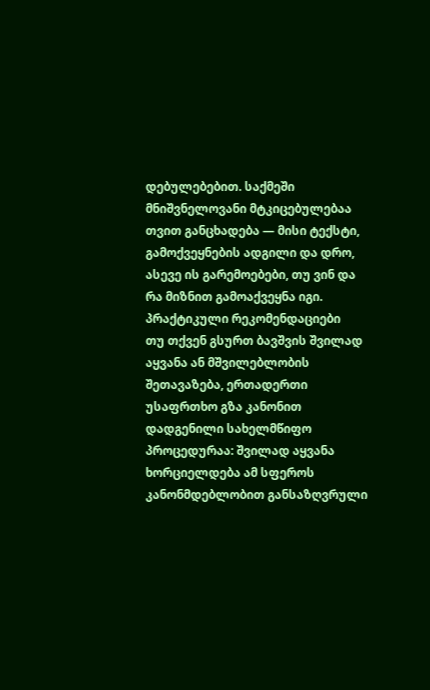დებულებებით. საქმეში მნიშვნელოვანი მტკიცებულებაა თვით განცხადება — მისი ტექსტი, გამოქვეყნების ადგილი და დრო, ასევე ის გარემოებები, თუ ვინ და რა მიზნით გამოაქვეყნა იგი.
პრაქტიკული რეკომენდაციები
თუ თქვენ გსურთ ბავშვის შვილად აყვანა ან მშვილებლობის შეთავაზება, ერთადერთი უსაფრთხო გზა კანონით დადგენილი სახელმწიფო პროცედურაა: შვილად აყვანა ხორციელდება ამ სფეროს კანონმდებლობით განსაზღვრული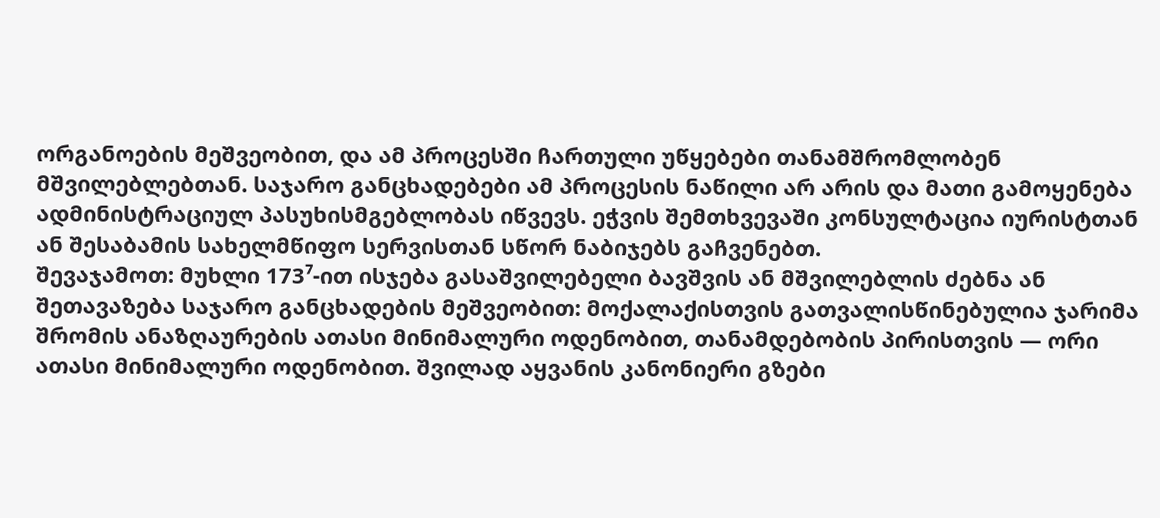ორგანოების მეშვეობით, და ამ პროცესში ჩართული უწყებები თანამშრომლობენ მშვილებლებთან. საჯარო განცხადებები ამ პროცესის ნაწილი არ არის და მათი გამოყენება ადმინისტრაციულ პასუხისმგებლობას იწვევს. ეჭვის შემთხვევაში კონსულტაცია იურისტთან ან შესაბამის სახელმწიფო სერვისთან სწორ ნაბიჯებს გაჩვენებთ.
შევაჯამოთ: მუხლი 173⁷-ით ისჯება გასაშვილებელი ბავშვის ან მშვილებლის ძებნა ან შეთავაზება საჯარო განცხადების მეშვეობით: მოქალაქისთვის გათვალისწინებულია ჯარიმა შრომის ანაზღაურების ათასი მინიმალური ოდენობით, თანამდებობის პირისთვის — ორი ათასი მინიმალური ოდენობით. შვილად აყვანის კანონიერი გზები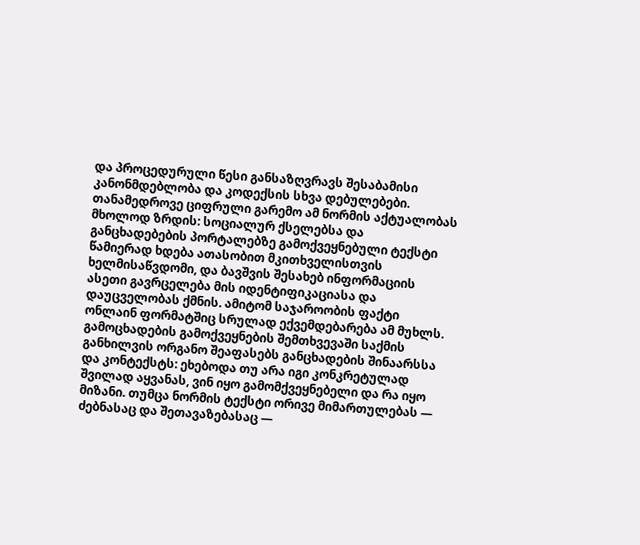და პროცედურული წესი განსაზღვრავს შესაბამისი კანონმდებლობა და კოდექსის სხვა დებულებები.
თანამედროვე ციფრული გარემო ამ ნორმის აქტუალობას მხოლოდ ზრდის: სოციალურ ქსელებსა და განცხადებების პორტალებზე გამოქვეყნებული ტექსტი წამიერად ხდება ათასობით მკითხველისთვის ხელმისაწვდომი, და ბავშვის შესახებ ინფორმაციის ასეთი გავრცელება მის იდენტიფიკაციასა და დაუცველობას ქმნის. ამიტომ საჯაროობის ფაქტი ონლაინ ფორმატშიც სრულად ექვემდებარება ამ მუხლს.
გამოცხადების გამოქვეყნების შემთხვევაში საქმის განხილვის ორგანო შეაფასებს განცხადების შინაარსსა და კონტექსტს: ეხებოდა თუ არა იგი კონკრეტულად შვილად აყვანას, ვინ იყო გამომქვეყნებელი და რა იყო მიზანი. თუმცა ნორმის ტექსტი ორივე მიმართულებას — ძებნასაც და შეთავაზებასაც —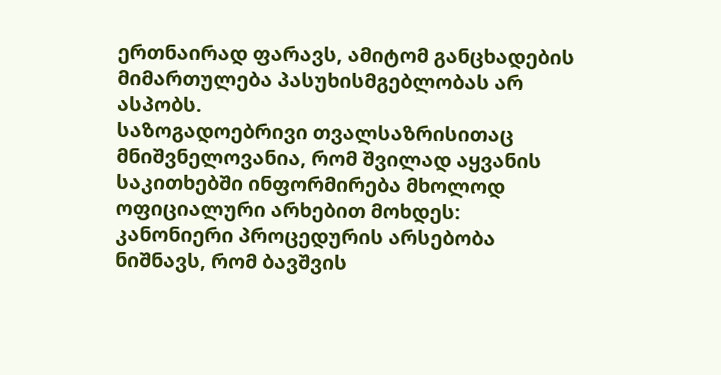ერთნაირად ფარავს, ამიტომ განცხადების მიმართულება პასუხისმგებლობას არ ასპობს.
საზოგადოებრივი თვალსაზრისითაც მნიშვნელოვანია, რომ შვილად აყვანის საკითხებში ინფორმირება მხოლოდ ოფიციალური არხებით მოხდეს: კანონიერი პროცედურის არსებობა ნიშნავს, რომ ბავშვის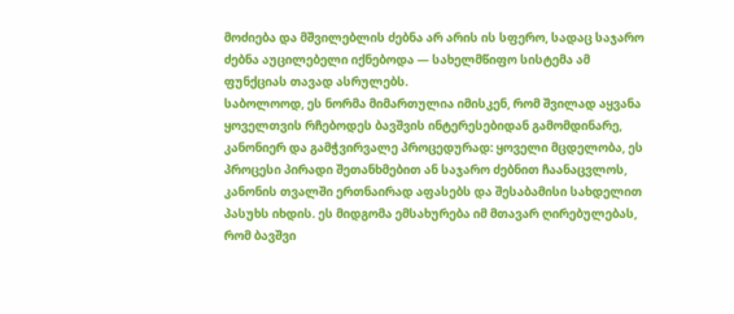მოძიება და მშვილებლის ძებნა არ არის ის სფერო, სადაც საჯარო ძებნა აუცილებელი იქნებოდა — სახელმწიფო სისტემა ამ ფუნქციას თავად ასრულებს.
საბოლოოდ, ეს ნორმა მიმართულია იმისკენ, რომ შვილად აყვანა ყოველთვის რჩებოდეს ბავშვის ინტერესებიდან გამომდინარე, კანონიერ და გამჭვირვალე პროცედურად: ყოველი მცდელობა, ეს პროცესი პირადი შეთანხმებით ან საჯარო ძებნით ჩაანაცვლოს, კანონის თვალში ერთნაირად აფასებს და შესაბამისი სახდელით პასუხს იხდის. ეს მიდგომა ემსახურება იმ მთავარ ღირებულებას, რომ ბავშვი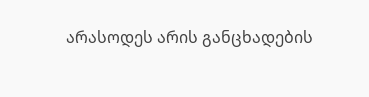არასოდეს არის განცხადების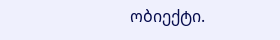ობიექტი.